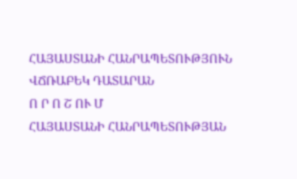ՀԱՅԱՍՏԱՆԻ ՀԱՆՐԱՊԵՏՈՒԹՅՈՒՆ
ՎՃՌԱԲԵԿ ԴԱՏԱՐԱՆ
Ո Ր Ո Շ ՈՒ Մ
ՀԱՅԱՍՏԱՆԻ ՀԱՆՐԱՊԵՏՈՒԹՅԱՆ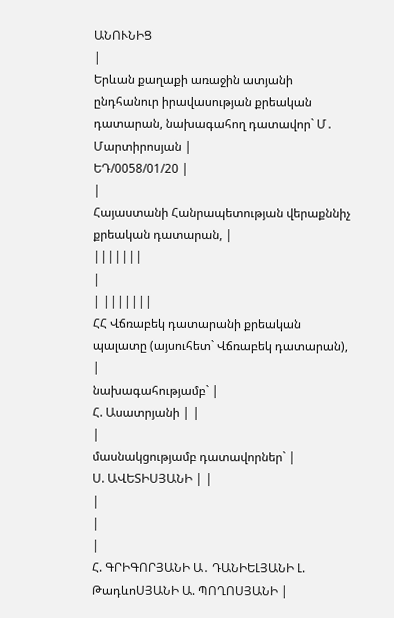ԱՆՈՒՆԻՑ
|
Երևան քաղաքի առաջին ատյանի ընդհանուր իրավասության քրեական դատարան, նախագահող դատավոր` Մ․ Մարտիրոսյան |
ԵԴ/0058/01/20 |
|
Հայաստանի Հանրապետության վերաքննիչ քրեական դատարան, |
|||||||
|
| |||||||
ՀՀ Վճռաբեկ դատարանի քրեական պալատը (այսուհետ` Վճռաբեկ դատարան),
|
նախագահությամբ` |
Հ. Ասատրյանի | |
|
մասնակցությամբ դատավորներ` |
Ս. ԱՎԵՏԻՍՅԱՆԻ | |
|
|
|
Հ. ԳՐԻԳՈՐՅԱՆԻ Ա․ ԴԱՆԻԵԼՅԱՆԻ Լ. ԹադևոՍՅԱՆԻ Ա. ՊՈՂՈՍՅԱՆԻ |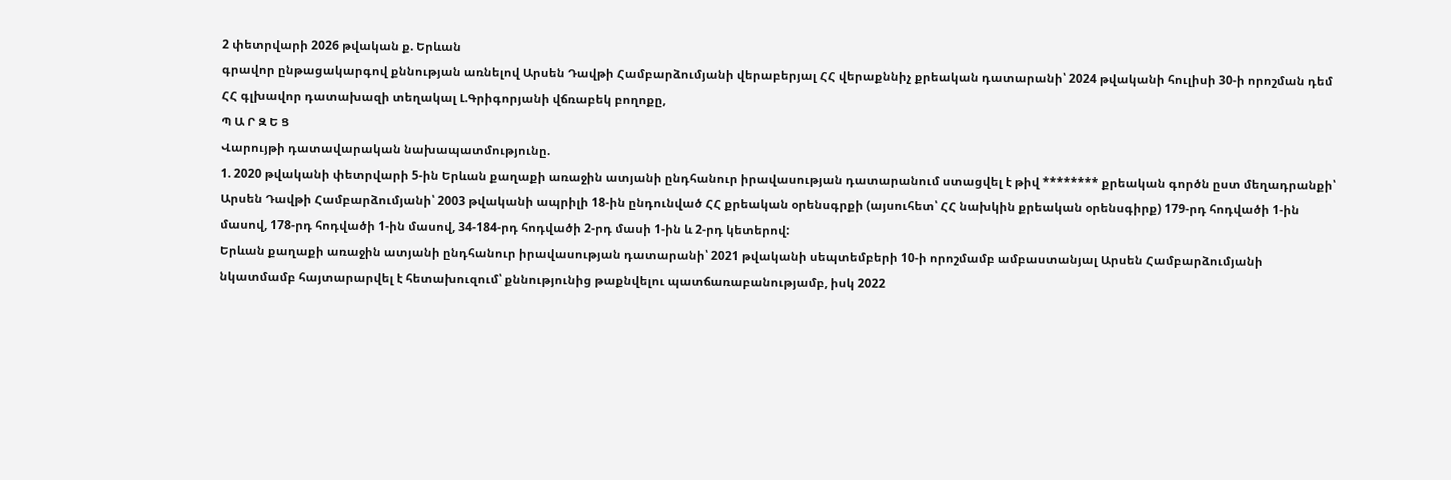2 փետրվարի 2026 թվական ք. Երևան
գրավոր ընթացակարգով քննության առնելով Արսեն Դավթի Համբարձումյանի վերաբերյալ ՀՀ վերաքննիչ քրեական դատարանի՝ 2024 թվականի հուլիսի 30-ի որոշման դեմ ՀՀ գլխավոր դատախազի տեղակալ Լ.Գրիգորյանի վճռաբեկ բողոքը,
Պ Ա Ր Զ Ե Ց
Վարույթի դատավարական նախապատմությունը.
1. 2020 թվականի փետրվարի 5-ին Երևան քաղաքի առաջին ատյանի ընդհանուր իրավասության դատարանում ստացվել է թիվ ******** քրեական գործն ըստ մեղադրանքի՝ Արսեն Դավթի Համբարձումյանի՝ 2003 թվականի ապրիլի 18-ին ընդունված ՀՀ քրեական օրենսգրքի (այսուհետ՝ ՀՀ նախկին քրեական օրենսգիրք) 179-րդ հոդվածի 1-ին մասով, 178-րդ հոդվածի 1-ին մասով, 34-184-րդ հոդվածի 2-րդ մասի 1-ին և 2-րդ կետերով:
Երևան քաղաքի առաջին ատյանի ընդհանուր իրավասության դատարանի՝ 2021 թվականի սեպտեմբերի 10-ի որոշմամբ ամբաստանյալ Արսեն Համբարձումյանի նկատմամբ հայտարարվել է հետախուզում՝ քննությունից թաքնվելու պատճառաբանությամբ, իսկ 2022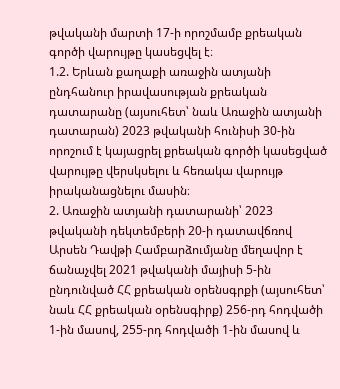թվականի մարտի 17-ի որոշմամբ քրեական գործի վարույթը կասեցվել է։
1.2. Երևան քաղաքի առաջին ատյանի ընդհանուր իրավասության քրեական դատարանը (այսուհետ՝ նաև Առաջին ատյանի դատարան) 2023 թվականի հունիսի 30-ին որոշում է կայացրել քրեական գործի կասեցված վարույթը վերսկսելու և հեռակա վարույթ իրականացնելու մասին։
2. Առաջին ատյանի դատարանի՝ 2023 թվականի դեկտեմբերի 20-ի դատավճռով Արսեն Դավթի Համբարձումյանը մեղավոր է ճանաչվել 2021 թվականի մայիսի 5-ին ընդունված ՀՀ քրեական օրենսգրքի (այսուհետ՝ նաև ՀՀ քրեական օրենսգիրք) 256-րդ հոդվածի 1-ին մասով, 255-րդ հոդվածի 1-ին մասով և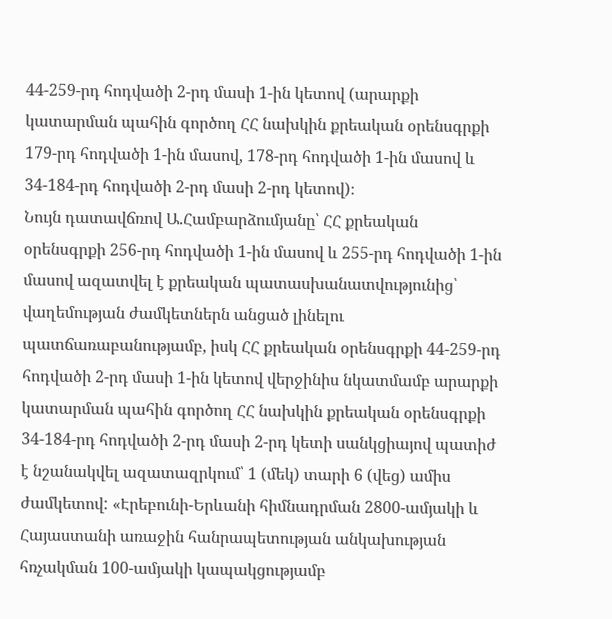44-259-րդ հոդվածի 2-րդ մասի 1-ին կետով (արարքի կատարման պահին գործող ՀՀ նախկին քրեական օրենսգրքի 179-րդ հոդվածի 1-ին մասով, 178-րդ հոդվածի 1-ին մասով և 34-184-րդ հոդվածի 2-րդ մասի 2-րդ կետով)։
Նույն դատավճռով Ա.Համբարձումյանը՝ ՀՀ քրեական օրենսգրքի 256-րդ հոդվածի 1-ին մասով և 255-րդ հոդվածի 1-ին մասով ազատվել է քրեական պատասխանատվությունից՝ վաղեմության ժամկետներն անցած լինելու պատճառաբանությամբ, իսկ ՀՀ քրեական օրենսգրքի 44-259-րդ հոդվածի 2-րդ մասի 1-ին կետով վերջինիս նկատմամբ արարքի կատարման պահին գործող ՀՀ նախկին քրեական օրենսգրքի 34-184-րդ հոդվածի 2-րդ մասի 2-րդ կետի սանկցիայով պատիժ է նշանակվել ազատազրկում՝ 1 (մեկ) տարի 6 (վեց) ամիս ժամկետով: «Էրեբունի-Երևանի հիմնադրման 2800-ամյակի և Հայաստանի առաջին հանրապետության անկախության հռչակման 100-ամյակի կապակցությամբ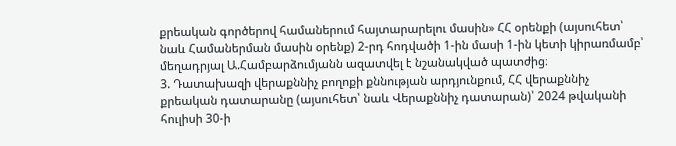քրեական գործերով համաներում հայտարարելու մասին» ՀՀ օրենքի (այսուհետ՝ նաև Համաներման մասին օրենք) 2-րդ հոդվածի 1-ին մասի 1-ին կետի կիրառմամբ՝ մեղադրյալ Ա.Համբարձումյանն ազատվել է նշանակված պատժից։
3. Դատախազի վերաքննիչ բողոքի քննության արդյունքում, ՀՀ վերաքննիչ քրեական դատարանը (այսուհետ՝ նաև Վերաքննիչ դատարան)՝ 2024 թվականի հուլիսի 30-ի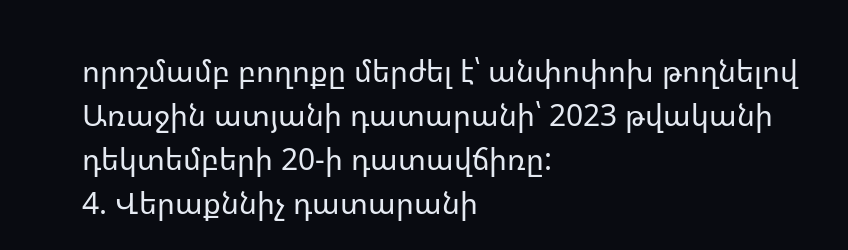որոշմամբ բողոքը մերժել է՝ անփոփոխ թողնելով Առաջին ատյանի դատարանի՝ 2023 թվականի դեկտեմբերի 20-ի դատավճիռը:
4. Վերաքննիչ դատարանի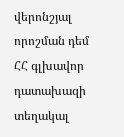վերոնշյալ որոշման դեմ ՀՀ գլխավոր դատախազի տեղակալ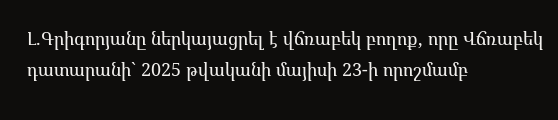Լ.Գրիգորյանը ներկայացրել է վճռաբեկ բողոք, որը Վճռաբեկ դատարանի` 2025 թվականի մայիսի 23-ի որոշմամբ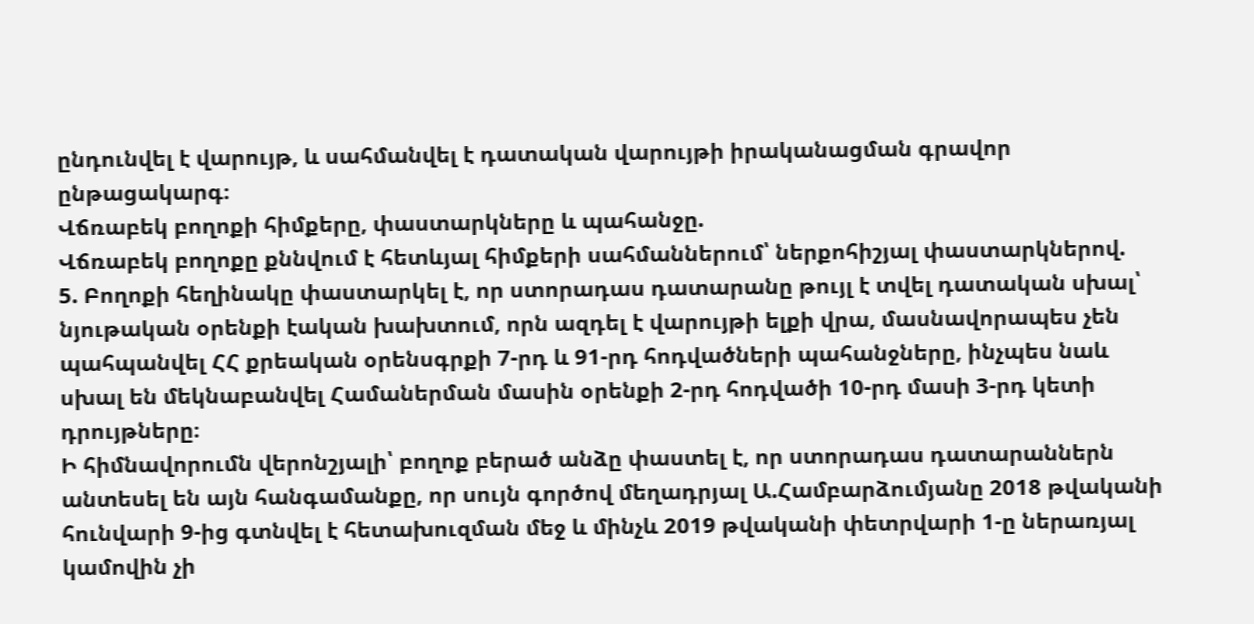ընդունվել է վարույթ, և սահմանվել է դատական վարույթի իրականացման գրավոր ընթացակարգ։
Վճռաբեկ բողոքի հիմքերը, փաստարկները և պահանջը.
Վճռաբեկ բողոքը քննվում է հետևյալ հիմքերի սահմաններում՝ ներքոհիշյալ փաստարկներով.
5. Բողոքի հեղինակը փաստարկել է, որ ստորադաս դատարանը թույլ է տվել դատական սխալ՝ նյութական օրենքի էական խախտում, որն ազդել է վարույթի ելքի վրա, մասնավորապես չեն պահպանվել ՀՀ քրեական օրենսգրքի 7-րդ և 91-րդ հոդվածների պահանջները, ինչպես նաև սխալ են մեկնաբանվել Համաներման մասին օրենքի 2-րդ հոդվածի 10-րդ մասի 3-րդ կետի դրույթները։
Ի հիմնավորումն վերոնշյալի՝ բողոք բերած անձը փաստել է, որ ստորադաս դատարաններն անտեսել են այն հանգամանքը, որ սույն գործով մեղադրյալ Ա.Համբարձումյանը 2018 թվականի հունվարի 9-ից գտնվել է հետախուզման մեջ և մինչև 2019 թվականի փետրվարի 1-ը ներառյալ կամովին չի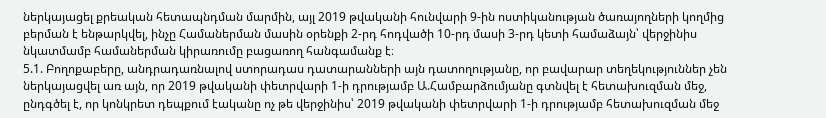ներկայացել քրեական հետապնդման մարմին, այլ 2019 թվականի հունվարի 9-ին ոստիկանության ծառայողների կողմից բերման է ենթարկվել, ինչը Համաներման մասին օրենքի 2-րդ հոդվածի 10-րդ մասի 3-րդ կետի համաձայն՝ վերջինիս նկատմամբ համաներման կիրառումը բացառող հանգամանք է։
5.1. Բողոքաբերը, անդրադառնալով ստորադաս դատարանների այն դատողությանը, որ բավարար տեղեկություններ չեն ներկայացվել առ այն, որ 2019 թվականի փետրվարի 1-ի դրությամբ Ա.Համբարձումյանը գտնվել է հետախուզման մեջ, ընդգծել է, որ կոնկրետ դեպքում էականը ոչ թե վերջինիս՝ 2019 թվականի փետրվարի 1-ի դրությամբ հետախուզման մեջ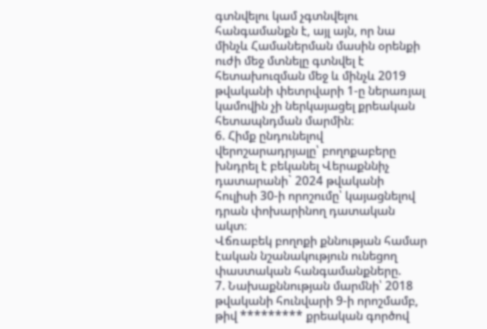գտնվելու կամ չգտնվելու հանգամանքն է, այլ այն, որ նա մինչև Համաներման մասին օրենքի ուժի մեջ մտնելը գտնվել է հետախուզման մեջ և մինչև 2019 թվականի փետրվարի 1-ը ներառյալ կամովին չի ներկայացել քրեական հետապնդման մարմին։
6. Հիմք ընդունելով վերոշարադրյալը՝ բողոքաբերը խնդրել է բեկանել Վերաքննիչ դատարանի` 2024 թվականի հուլիսի 30-ի որոշումը՝ կայացնելով դրան փոխարինող դատական ակտ։
Վճռաբեկ բողոքի քննության համար էական նշանակություն ունեցող փաստական հանգամանքները.
7. Նախաքննության մարմնի՝ 2018 թվականի հունվարի 9-ի որոշմամբ, թիվ ********* քրեական գործով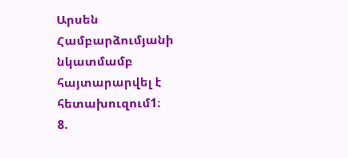Արսեն Համբարձումյանի նկատմամբ հայտարարվել է հետախուզում1։
8.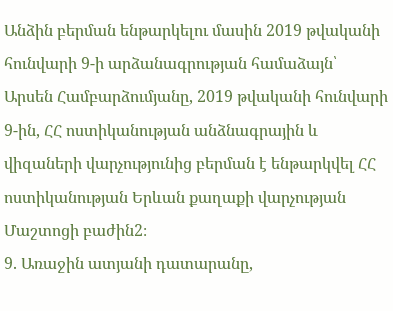Անձին բերման ենթարկելու մասին 2019 թվականի հունվարի 9-ի արձանագրության համաձայն՝ Արսեն Համբարձումյանը, 2019 թվականի հունվարի 9-ին, ՀՀ ոստիկանության անձնագրային և վիզաների վարչությունից բերման է ենթարկվել ՀՀ ոստիկանության Երևան քաղաքի վարչության Մաշտոցի բաժին2։
9. Առաջին ատյանի դատարանը,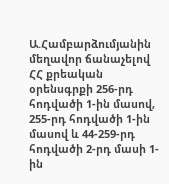Ա.Համբարձումյանին մեղավոր ճանաչելով ՀՀ քրեական օրենսգրքի 256-րդ հոդվածի 1-ին մասով, 255-րդ հոդվածի 1-ին մասով և 44-259-րդ հոդվածի 2-րդ մասի 1-ին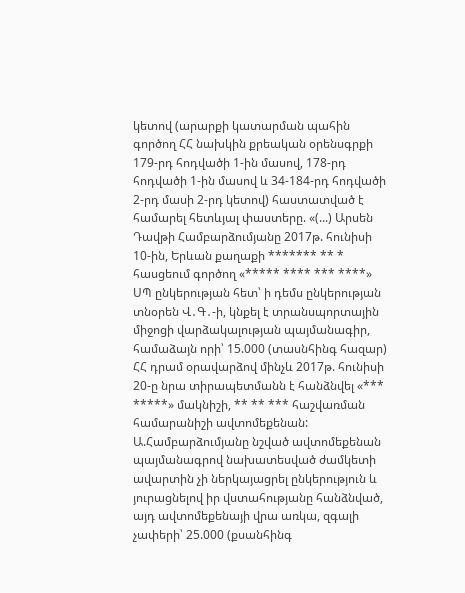կետով (արարքի կատարման պահին գործող ՀՀ նախկին քրեական օրենսգրքի 179-րդ հոդվածի 1-ին մասով, 178-րդ հոդվածի 1-ին մասով և 34-184-րդ հոդվածի 2-րդ մասի 2-րդ կետով) հաստատված է համարել հետևյալ փաստերը. «(...) Արսեն Դավթի Համբարձումյանը 2017թ. հունիսի 10-ին, Երևան քաղաքի ******* ** * հասցեում գործող «***** **** *** ****» ՍՊ ընկերության հետ՝ ի դեմս ընկերության տնօրեն Վ․Գ․-ի, կնքել է տրանսպորտային միջոցի վարձակալության պայմանագիր, համաձայն որի՝ 15.000 (տասնհինգ հազար) ՀՀ դրամ օրավարձով մինչև 2017թ. հունիսի 20-ը նրա տիրապետմանն է հանձնվել «*** *****» մակնիշի, ** ** *** հաշվառման համարանիշի ավտոմեքենան: Ա.Համբարձումյանը նշված ավտոմեքենան պայմանագրով նախատեսված ժամկետի ավարտին չի ներկայացրել ընկերություն և յուրացնելով իր վստահությանը հանձնված, այդ ավտոմեքենայի վրա առկա, զգալի չափերի՝ 25.000 (քսանհինգ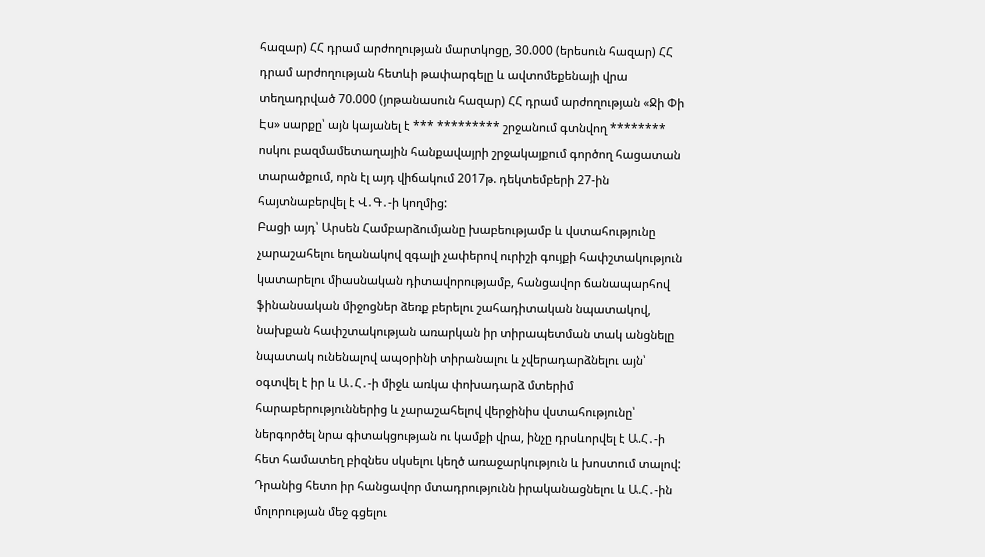հազար) ՀՀ դրամ արժողության մարտկոցը, 30.000 (երեսուն հազար) ՀՀ դրամ արժողության հետևի թափարգելը և ավտոմեքենայի վրա տեղադրված 70.000 (յոթանասուն հազար) ՀՀ դրամ արժողության «Ջի Փի Էս» սարքը՝ այն կայանել է *** ********* շրջանում գտնվող ******** ոսկու բազմամետաղային հանքավայրի շրջակայքում գործող հացատան տարածքում, որն էլ այդ վիճակում 2017թ. դեկտեմբերի 27-ին հայտնաբերվել է Վ․Գ․-ի կողմից:
Բացի այդ՝ Արսեն Համբարձումյանը խաբեությամբ և վստահությունը չարաշահելու եղանակով զգալի չափերով ուրիշի գույքի հափշտակություն կատարելու միասնական դիտավորությամբ, հանցավոր ճանապարհով ֆինանսական միջոցներ ձեռք բերելու շահադիտական նպատակով, նախքան հափշտակության առարկան իր տիրապետման տակ անցնելը նպատակ ունենալով ապօրինի տիրանալու և չվերադարձնելու այն՝ օգտվել է իր և Ա․Հ․-ի միջև առկա փոխադարձ մտերիմ հարաբերություններից և չարաշահելով վերջինիս վստահությունը՝ ներգործել նրա գիտակցության ու կամքի վրա, ինչը դրսևորվել է Ա.Հ․-ի հետ համատեղ բիզնես սկսելու կեղծ առաջարկություն և խոստում տալով: Դրանից հետո իր հանցավոր մտադրությունն իրականացնելու և Ա.Հ․-ին մոլորության մեջ գցելու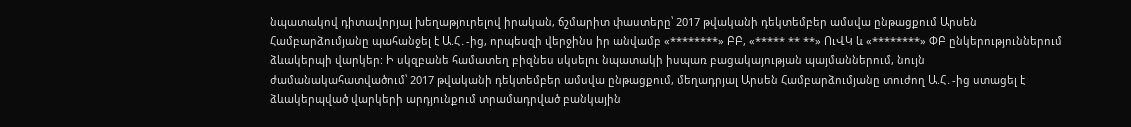նպատակով դիտավորյալ խեղաթյուրելով իրական, ճշմարիտ փաստերը՝ 2017 թվականի դեկտեմբեր ամսվա ընթացքում Արսեն Համբարձումյանը պահանջել է Ա.Հ․-ից, որպեսզի վերջինս իր անվամբ «********» ԲԲ, «***** ** **» ՈւՎԿ և «********» ՓԲ ընկերություններում ձևակերպի վարկեր: Ի սկզբանե համատեղ բիզնես սկսելու նպատակի իսպառ բացակայության պայմաններում, նույն ժամանակահատվածում՝ 2017 թվականի դեկտեմբեր ամսվա ընթացքում, մեղադրյալ Արսեն Համբարձումյանը տուժող Ա.Հ․-ից ստացել է ձևակերպված վարկերի արդյունքում տրամադրված բանկային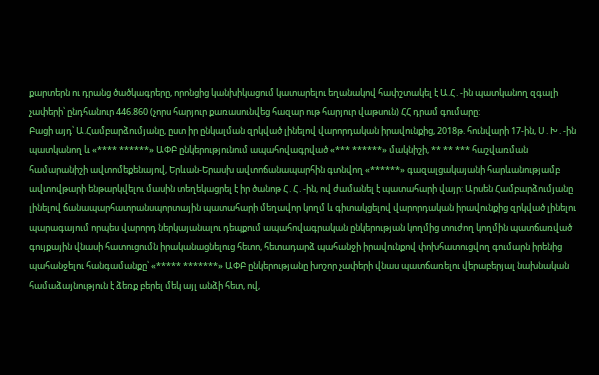քարտերն ու դրանց ծածկագրերը, որոնցից կանխիկացում կատարելու եղանակով հափշտակել է Ա.Հ․-ին պատկանող զգալի չափերի՝ ընդհանուր 446.860 (չորս հարյուր քառասունվեց հազար ութ հարյուր վաթսուն) ՀՀ դրամ գումարը:
Բացի այդ՝ Ա.Համբարձումյանը, ըստ իր ընկալման զրկված լինելով վարորդական իրավունքից, 2018թ. հունվարի 17-ին, Ս․Խ․-ին պատկանող և «**** ******» ԱՓԲ ընկերությունում ապահովագրված «*** ******» մակնիշի, ** ** *** հաշվառման համարանիշի ավտոմեքենայով, Երևան-Երասխ ավտոճանապարհին գտնվող «******» գազալցակայանի հարևանությամբ ավտովթարի ենթարկվելու մասին տեղեկացրել է իր ծանոթ Հ․Հ․-ին, ով ժամանել է պատահարի վայր: Արսեն Համբարձումյանը լինելով ճանապարհատրանսպորտային պատահարի մեղավոր կողմ և գիտակցելով վարորդական իրավունքից զրկված լինելու պարագայում որպես վարորդ ներկայանալու դեպքում ապահովագրական ընկերության կողմից տուժող կողմին պատճառված գույքային վնասի հատուցումն իրականացնելուց հետո, հետադարձ պահանջի իրավունքով փոխհատուցվող գումարն իրենից պահանջելու հանգամանքը՝ «***** *******» ԱՓԲ ընկերությանը խոշոր չափերի վնաս պատճառելու վերաբերյալ նախնական համաձայնություն է ձեռք բերել մեկ այլ անձի հետ, ով,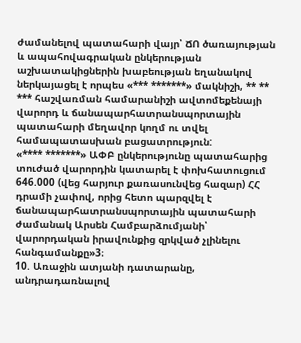ժամանելով պատահարի վայր՝ ՃՈ ծառայության և ապահովագրական ընկերության աշխատակիցներին խաբեության եղանակով ներկայացել է որպես «*** *******» մակնիշի, ** ** *** հաշվառման համարանիշի ավտոմեքենայի վարորդ և ճանապարհատրանսպորտային պատահարի մեղավոր կողմ ու տվել համապատասխան բացատրություն:
«**** *******» ԱՓԲ ընկերությունը պատահարից տուժած վարորդին կատարել է փոխհատուցում 646.000 (վեց հարյուր քառասունվեց հազար) ՀՀ դրամի չափով, որից հետո պարզվել է ճանապարհատրանսպորտային պատահարի ժամանակ Արսեն Համբարձումյանի՝ վարորդական իրավունքից զրկված չլինելու հանգամանքը»3։
10. Առաջին ատյանի դատարանը, անդրադառնալով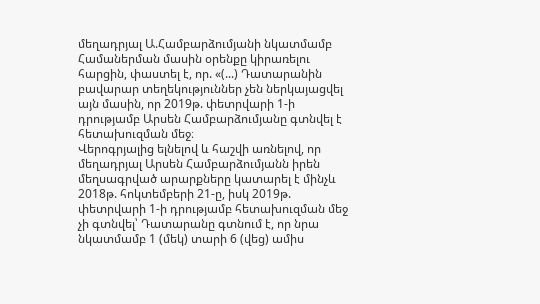մեղադրյալ Ա.Համբարձումյանի նկատմամբ Համաներման մասին օրենքը կիրառելու հարցին, փաստել է, որ. «(...) Դատարանին բավարար տեղեկություններ չեն ներկայացվել այն մասին, որ 2019թ. փետրվարի 1-ի դրությամբ Արսեն Համբարձումյանը գտնվել է հետախուզման մեջ։
Վերոգրյալից ելնելով և հաշվի առնելով, որ մեղադրյալ Արսեն Համբարձումյանն իրեն մեղսագրված արարքները կատարել է մինչև 2018թ. հոկտեմբերի 21-ը, իսկ 2019թ. փետրվարի 1-ի դրությամբ հետախուզման մեջ չի գտնվել՝ Դատարանը գտնում է, որ նրա նկատմամբ 1 (մեկ) տարի 6 (վեց) ամիս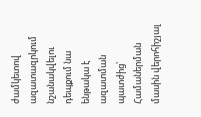ժամկետով ազատազրկում նշանակվելու դեպքում նա ենթակա է ազատման պատժից՝ Համաներման մասին վերոհիշյալ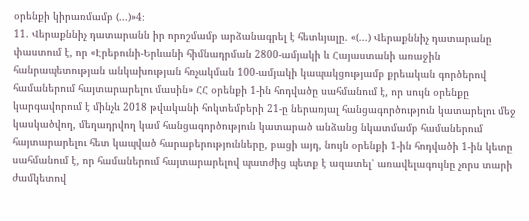օրենքի կիրառմամբ (...)»4։
11. Վերաքննիչ դատարանն իր որոշմամբ արձանագրել է հետևյալը. «(...) Վերաքննիչ դատարանը փաստում է, որ «Էրեբունի-Երևանի հիմնադրման 2800-ամյակի և Հայաստանի առաջին հանրապետության անկախության հռչակման 100-ամյակի կապակցությամբ քրեական գործերով համաներում հայտարարելու մասին» ՀՀ օրենքի 1-ին հոդվածը սահմանում է, որ սույն օրենքը կարգավորում է մինչև 2018 թվականի հոկտեմբերի 21-ը ներառյալ հանցագործություն կատարելու մեջ կասկածվող, մեղադրվող կամ հանցագործություն կատարած անձանց նկատմամբ համաներում հայտարարելու հետ կապված հարաբերությունները, բացի այդ, նույն օրենքի 1-ին հոդվածի 1-ին կետը սահմանում է, որ համաներում հայտարարելով պատժից պետք է ազատել՝ առավելագույնը չորս տարի ժամկետով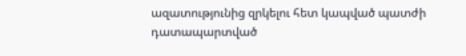ազատությունից զրկելու հետ կապված պատժի դատապարտված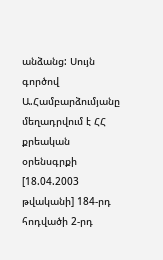անձանց: Սույն գործով Ա.Համբարձումյանը մեղադրվում է ՀՀ քրեական օրենսգրքի [18.04.2003 թվականի] 184-րդ հոդվածի 2-րդ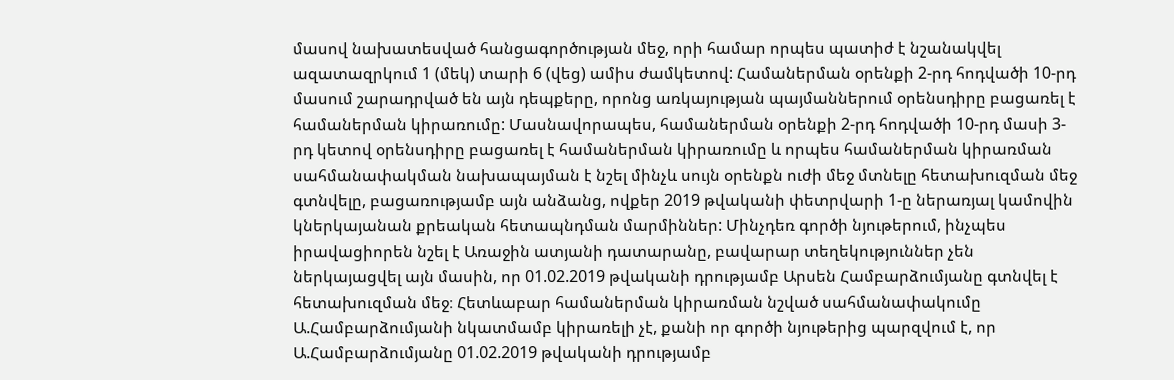մասով նախատեսված հանցագործության մեջ, որի համար որպես պատիժ է նշանակվել ազատազրկում 1 (մեկ) տարի 6 (վեց) ամիս ժամկետով: Համաներման օրենքի 2-րդ հոդվածի 10-րդ մասում շարադրված են այն դեպքերը, որոնց առկայության պայմաններում օրենսդիրը բացառել է համաներման կիրառումը: Մասնավորապես, համաներման օրենքի 2-րդ հոդվածի 10-րդ մասի 3-րդ կետով օրենսդիրը բացառել է համաներման կիրառումը և որպես համաներման կիրառման սահմանափակման նախապայման է նշել մինչև սույն օրենքն ուժի մեջ մտնելը հետախուզման մեջ գտնվելը, բացառությամբ այն անձանց, ովքեր 2019 թվականի փետրվարի 1-ը ներառյալ կամովին կներկայանան քրեական հետապնդման մարմիններ: Մինչդեռ գործի նյութերում, ինչպես իրավացիորեն նշել է Առաջին ատյանի դատարանը, բավարար տեղեկություններ չեն ներկայացվել այն մասին, որ 01.02.2019 թվականի դրությամբ Արսեն Համբարձումյանը գտնվել է հետախուզման մեջ։ Հետևաբար համաներման կիրառման նշված սահմանափակումը Ա.Համբարձումյանի նկատմամբ կիրառելի չէ, քանի որ գործի նյութերից պարզվում է, որ Ա.Համբարձումյանը 01.02.2019 թվականի դրությամբ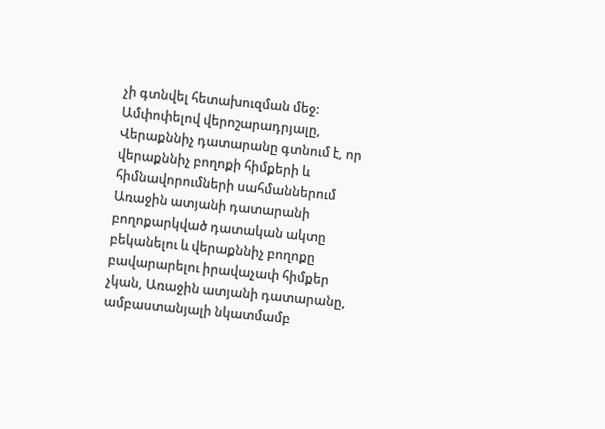չի գտնվել հետախուզման մեջ:
Ամփոփելով վերոշարադրյալը, Վերաքննիչ դատարանը գտնում է, որ վերաքննիչ բողոքի հիմքերի և հիմնավորումների սահմաններում Առաջին ատյանի դատարանի բողոքարկված դատական ակտը բեկանելու և վերաքննիչ բողոքը բավարարելու իրավաչափ հիմքեր չկան, Առաջին ատյանի դատարանը, ամբաստանյալի նկատմամբ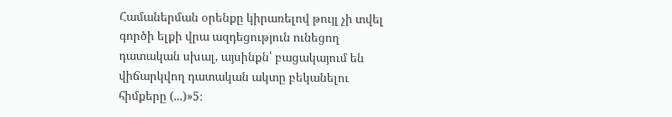Համաներման օրենքը կիրառելով թույլ չի տվել գործի ելքի վրա ազդեցություն ունեցող դատական սխալ, այսինքն՝ բացակայում են վիճարկվող դատական ակտը բեկանելու հիմքերը (...)»5։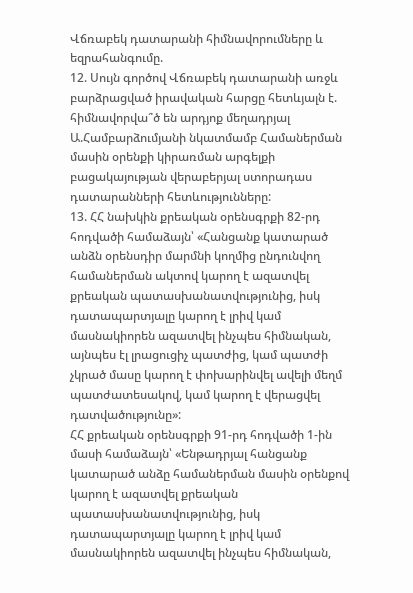Վճռաբեկ դատարանի հիմնավորումները և եզրահանգումը.
12. Սույն գործով Վճռաբեկ դատարանի առջև բարձրացված իրավական հարցը հետևյալն է. հիմնավորվա՞ծ են արդյոք մեղադրյալ Ա.Համբարձումյանի նկատմամբ Համաներման մասին օրենքի կիրառման արգելքի բացակայության վերաբերյալ ստորադաս դատարանների հետևությունները:
13. ՀՀ նախկին քրեական օրենսգրքի 82-րդ հոդվածի համաձայն՝ «Հանցանք կատարած անձն օրենսդիր մարմնի կողմից ընդունվող համաներման ակտով կարող է ազատվել քրեական պատասխանատվությունից, իսկ դատապարտյալը կարող է լրիվ կամ մասնակիորեն ազատվել ինչպես հիմնական, այնպես էլ լրացուցիչ պատժից, կամ պատժի չկրած մասը կարող է փոխարինվել ավելի մեղմ պատժատեսակով, կամ կարող է վերացվել դատվածությունը»:
ՀՀ քրեական օրենսգրքի 91-րդ հոդվածի 1-ին մասի համաձայն՝ «Ենթադրյալ հանցանք կատարած անձը համաներման մասին օրենքով կարող է ազատվել քրեական պատասխանատվությունից, իսկ դատապարտյալը կարող է լրիվ կամ մասնակիորեն ազատվել ինչպես հիմնական,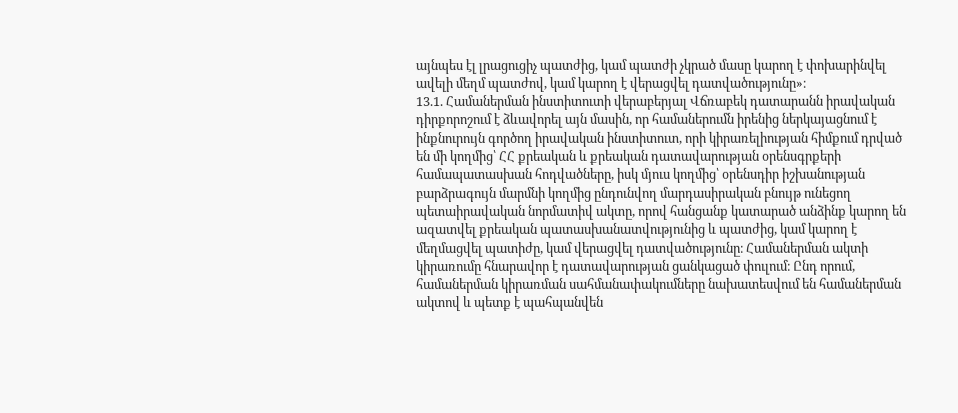այնպես էլ լրացուցիչ պատժից, կամ պատժի չկրած մասը կարող է փոխարինվել ավելի մեղմ պատժով, կամ կարող է վերացվել դատվածությունը»։
13.1. Համաներման ինստիտուտի վերաբերյալ Վճռաբեկ դատարանն իրավական դիրքորոշում է ձևավորել այն մասին, որ համաներումն իրենից ներկայացնում է ինքնուրույն գործող իրավական ինստիտուտ, որի կիրառելիության հիմքում դրված են մի կողմից՝ ՀՀ քրեական և քրեական դատավարության օրենսգրքերի համապատասխան հոդվածները, իսկ մյուս կողմից՝ օրենսդիր իշխանության բարձրագույն մարմնի կողմից ընդունվող մարդասիրական բնույթ ունեցող պետաիրավական նորմատիվ ակտը, որով հանցանք կատարած անձինք կարող են ազատվել քրեական պատասխանատվությունից և պատժից, կամ կարող է մեղմացվել պատիժը, կամ վերացվել դատվածությունը։ Համաներման ակտի կիրառումը հնարավոր է դատավարության ցանկացած փուլում։ Ընդ որում, համաներման կիրառման սահմանափակումները նախատեսվում են համաներման ակտով և պետք է պահպանվեն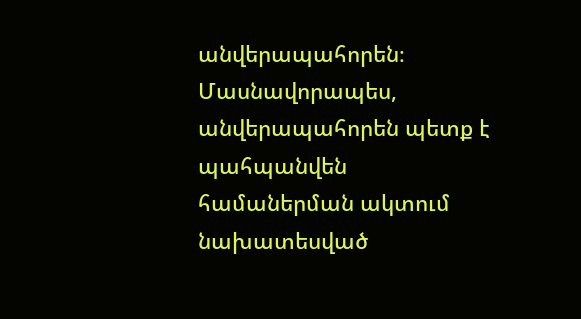անվերապահորեն։ Մասնավորապես, անվերապահորեն պետք է պահպանվեն համաներման ակտում նախատեսված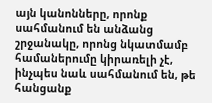այն կանոնները, որոնք սահմանում են անձանց շրջանակը, որոնց նկատմամբ համաներումը կիրառելի չէ, ինչպես նաև սահմանում են, թե հանցանք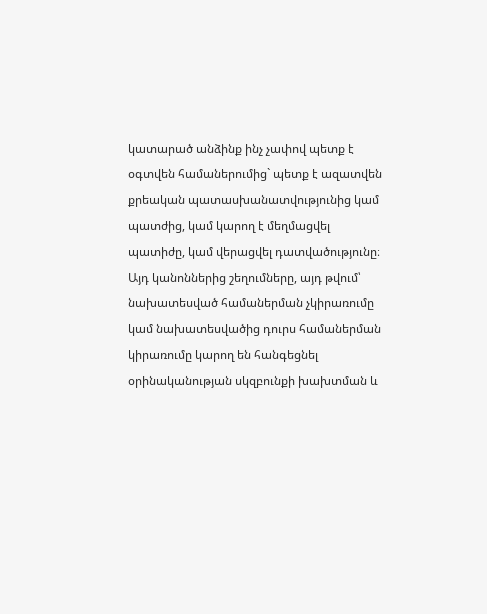կատարած անձինք ինչ չափով պետք է օգտվեն համաներումից` պետք է ազատվեն քրեական պատասխանատվությունից կամ պատժից, կամ կարող է մեղմացվել պատիժը, կամ վերացվել դատվածությունը։ Այդ կանոններից շեղումները, այդ թվում՝ նախատեսված համաներման չկիրառումը կամ նախատեսվածից դուրս համաներման կիրառումը կարող են հանգեցնել օրինականության սկզբունքի խախտման և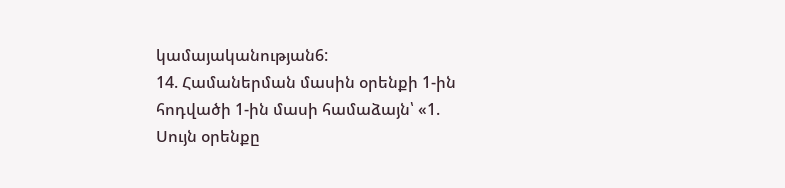կամայականության6:
14. Համաներման մասին օրենքի 1-ին հոդվածի 1-ին մասի համաձայն՝ «1. Սույն օրենքը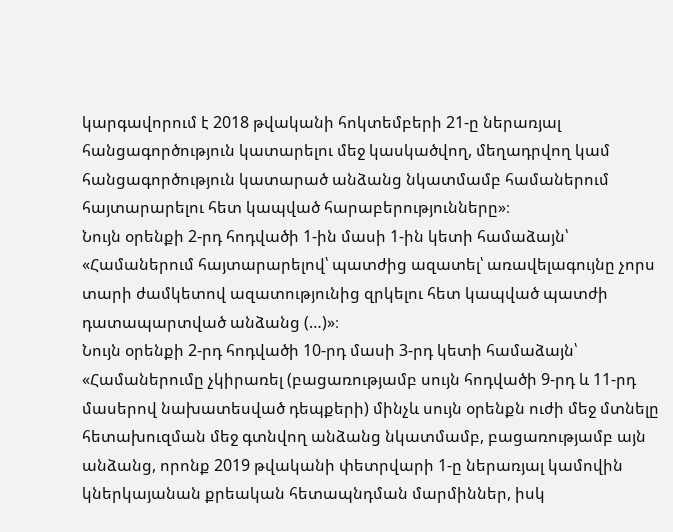կարգավորում է 2018 թվականի հոկտեմբերի 21-ը ներառյալ հանցագործություն կատարելու մեջ կասկածվող, մեղադրվող կամ հանցագործություն կատարած անձանց նկատմամբ համաներում հայտարարելու հետ կապված հարաբերությունները»։
Նույն օրենքի 2-րդ հոդվածի 1-ին մասի 1-ին կետի համաձայն՝ «Համաներում հայտարարելով՝ պատժից ազատել՝ առավելագույնը չորս տարի ժամկետով ազատությունից զրկելու հետ կապված պատժի դատապարտված անձանց (…)»։
Նույն օրենքի 2-րդ հոդվածի 10-րդ մասի 3-րդ կետի համաձայն՝ «Համաներումը չկիրառել (բացառությամբ սույն հոդվածի 9-րդ և 11-րդ մասերով նախատեսված դեպքերի) մինչև սույն օրենքն ուժի մեջ մտնելը հետախուզման մեջ գտնվող անձանց նկատմամբ, բացառությամբ այն անձանց, որոնք 2019 թվականի փետրվարի 1-ը ներառյալ կամովին կներկայանան քրեական հետապնդման մարմիններ, իսկ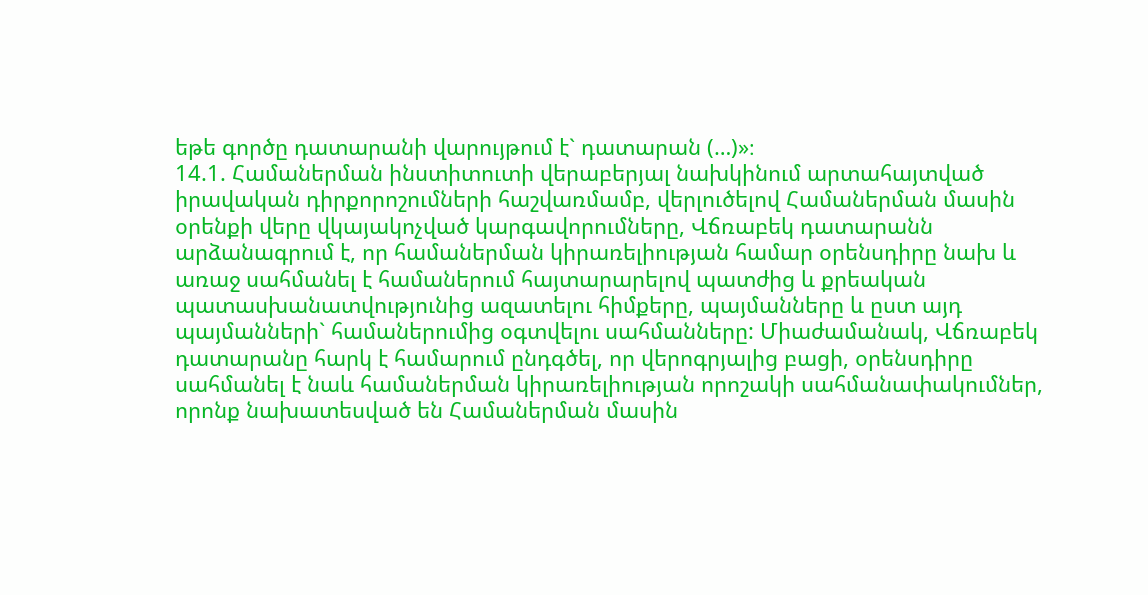եթե գործը դատարանի վարույթում է` դատարան (…)»։
14.1. Համաներման ինստիտուտի վերաբերյալ նախկինում արտահայտված իրավական դիրքորոշումների հաշվառմամբ, վերլուծելով Համաներման մասին օրենքի վերը վկայակոչված կարգավորումները, Վճռաբեկ դատարանն արձանագրում է, որ համաներման կիրառելիության համար օրենսդիրը նախ և առաջ սահմանել է համաներում հայտարարելով պատժից և քրեական պատասխանատվությունից ազատելու հիմքերը, պայմանները և ըստ այդ պայմանների` համաներումից օգտվելու սահմանները: Միաժամանակ, Վճռաբեկ դատարանը հարկ է համարում ընդգծել, որ վերոգրյալից բացի, օրենսդիրը սահմանել է նաև համաներման կիրառելիության որոշակի սահմանափակումներ, որոնք նախատեսված են Համաներման մասին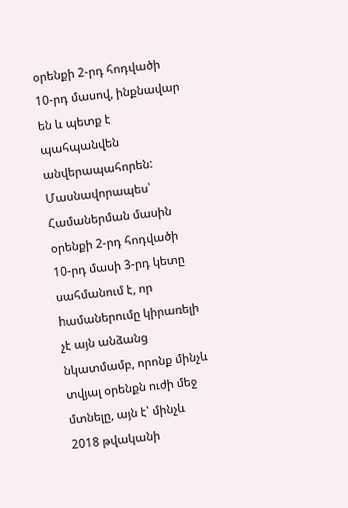օրենքի 2-րդ հոդվածի 10-րդ մասով, ինքնավար են և պետք է պահպանվեն անվերապահորեն: Մասնավորապես՝ Համաներման մասին օրենքի 2-րդ հոդվածի 10-րդ մասի 3-րդ կետը սահմանում է, որ hամաներումը կիրառելի չէ այն անձանց նկատմամբ, որոնք մինչև տվյալ օրենքն ուժի մեջ մտնելը, այն է՝ մինչև 2018 թվականի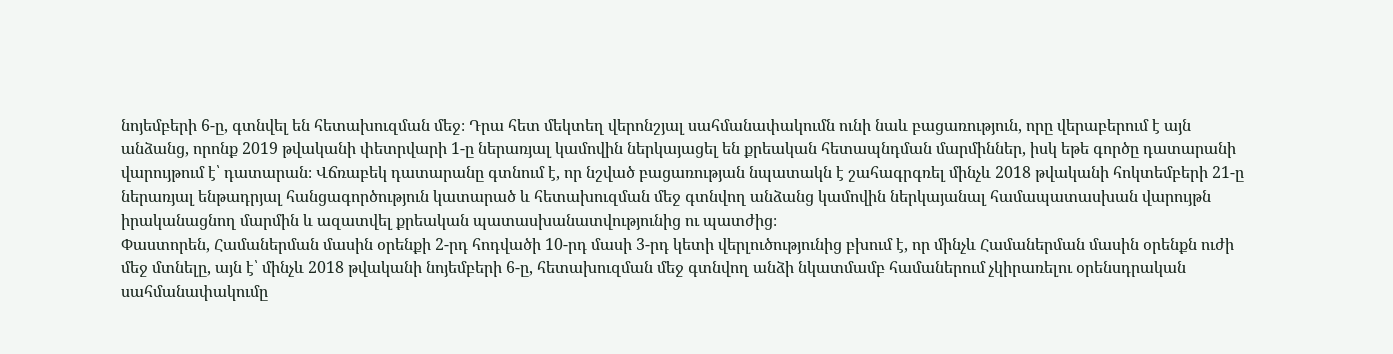նոյեմբերի 6-ը, գտնվել են հետախուզման մեջ։ Դրա հետ մեկտեղ վերոնշյալ սահմանափակումն ունի նաև բացառություն, որը վերաբերում է այն անձանց, որոնք 2019 թվականի փետրվարի 1-ը ներառյալ կամովին ներկայացել են քրեական հետապնդման մարմիններ, իսկ եթե գործը դատարանի վարույթում է՝ դատարան։ Վճռաբեկ դատարանը գտնում է, որ նշված բացառության նպատակն է շահագրգռել մինչև 2018 թվականի հոկտեմբերի 21-ը ներառյալ ենթադրյալ հանցագործություն կատարած և հետախուզման մեջ գտնվող անձանց կամովին ներկայանալ համապատասխան վարույթն իրականացնող մարմին և ազատվել քրեական պատասխանատվությունից ու պատժից։
Փաստորեն, Համաներման մասին օրենքի 2-րդ հոդվածի 10-րդ մասի 3-րդ կետի վերլուծությունից բխում է, որ մինչև Համաներման մասին օրենքն ուժի մեջ մտնելը, այն է՝ մինչև 2018 թվականի նոյեմբերի 6-ը, հետախուզման մեջ գտնվող անձի նկատմամբ համաներում չկիրառելու օրենսդրական սահմանափակումը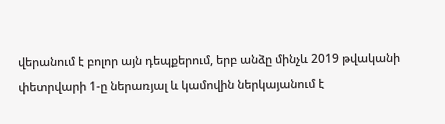վերանում է բոլոր այն դեպքերում, երբ անձը մինչև 2019 թվականի փետրվարի 1-ը ներառյալ և կամովին ներկայանում է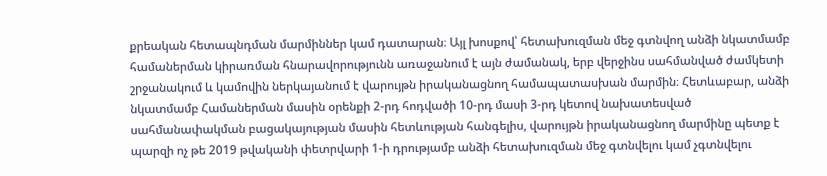քրեական հետապնդման մարմիններ կամ դատարան։ Այլ խոսքով՝ հետախուզման մեջ գտնվող անձի նկատմամբ համաներման կիրառման հնարավորությունն առաջանում է այն ժամանակ, երբ վերջինս սահմանված ժամկետի շրջանակում և կամովին ներկայանում է վարույթն իրականացնող համապատասխան մարմին։ Հետևաբար, անձի նկատմամբ Համաներման մասին օրենքի 2-րդ հոդվածի 10-րդ մասի 3-րդ կետով նախատեսված սահմանափակման բացակայության մասին հետևության հանգելիս, վարույթն իրականացնող մարմինը պետք է պարզի ոչ թե 2019 թվականի փետրվարի 1-ի դրությամբ անձի հետախուզման մեջ գտնվելու կամ չգտնվելու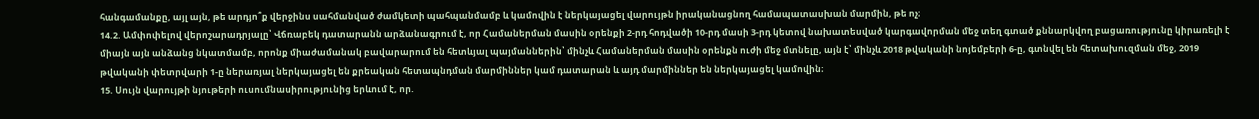հանգամանքը, այլ այն, թե արդյո՞ք վերջինս սահմանված ժամկետի պահպանմամբ և կամովին է ներկայացել վարույթն իրականացնող համապատասխան մարմին, թե ոչ։
14.2. Ամփոփելով վերոշարադրյալը՝ Վճռաբեկ դատարանն արձանագրում է, որ Համաներման մասին օրենքի 2-րդ հոդվածի 10-րդ մասի 3-րդ կետով նախատեսված կարգավորման մեջ տեղ գտած քննարկվող բացառությունը կիրառելի է միայն այն անձանց նկատմամբ, որոնք միաժամանակ բավարարում են հետևյալ պայմաններին՝ մինչև Համաներման մասին օրենքն ուժի մեջ մտնելը, այն է՝ մինչև 2018 թվականի նոյեմբերի 6-ը, գտնվել են հետախուզման մեջ, 2019 թվականի փետրվարի 1-ը ներառյալ ներկայացել են քրեական հետապնդման մարմիններ կամ դատարան և այդ մարմիններ են ներկայացել կամովին։
15. Սույն վարույթի նյութերի ուսումնասիրությունից երևում է, որ.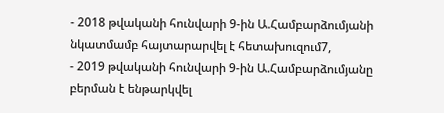- 2018 թվականի հունվարի 9-ին Ա.Համբարձումյանի նկատմամբ հայտարարվել է հետախուզում7,
- 2019 թվականի հունվարի 9-ին Ա.Համբարձումյանը բերման է ենթարկվել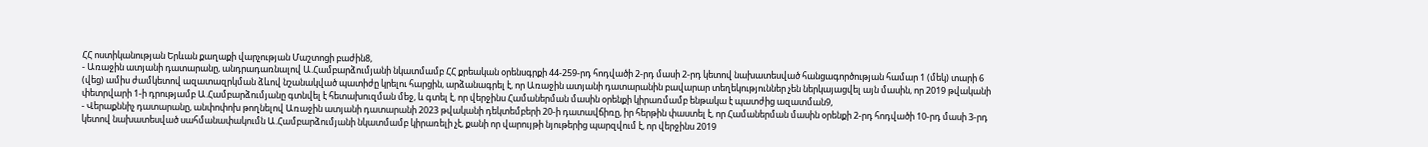ՀՀ ոստիկանության Երևան քաղաքի վարչության Մաշտոցի բաժին8,
- Առաջին ատյանի դատարանը, անդրադառնալով Ա.Համբարձումյանի նկատմամբ ՀՀ քրեական օրենսգրքի 44-259-րդ հոդվածի 2-րդ մասի 2-րդ կետով նախատեսված հանցագործության համար 1 (մեկ) տարի 6 (վեց) ամիս ժամկետով ազատազրկման ձևով նշանակված պատիժը կրելու հարցին, արձանագրել է, որ Առաջին ատյանի դատարանին բավարար տեղեկություններ չեն ներկայացվել այն մասին, որ 2019 թվականի փետրվարի 1-ի դրությամբ Ա.Համբարձումյանը գտնվել է հետախուզման մեջ, և գտել է, որ վերջինս Համաներման մասին օրենքի կիրառմամբ ենթակա է պատժից ազատման9,
- Վերաքննիչ դատարանը, անփոփոխ թողնելով Առաջին ատյանի դատարանի 2023 թվականի դեկտեմբերի 20-ի դատավճիռը, իր հերթին փաստել է, որ Համաներման մասին օրենքի 2-րդ հոդվածի 10-րդ մասի 3-րդ կետով նախատեսված սահմանափակումն Ա.Համբարձումյանի նկատմամբ կիրառելի չէ, քանի որ վարույթի նյութերից պարզվում է, որ վերջինս 2019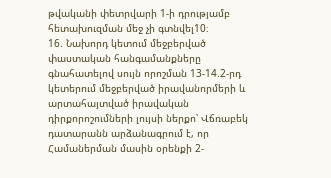թվականի փետրվարի 1-ի դրությամբ հետախուզման մեջ չի գտնվել10։
16. Նախորդ կետում մեջբերված փաստական հանգամանքները գնահատելով սույն որոշման 13-14.2-րդ կետերում մեջբերված իրավանորմերի և արտահայտված իրավական դիրքորոշումների լույսի ներքո՝ Վճռաբեկ դատարանն արձանագրում է, որ Համաներման մասին օրենքի 2-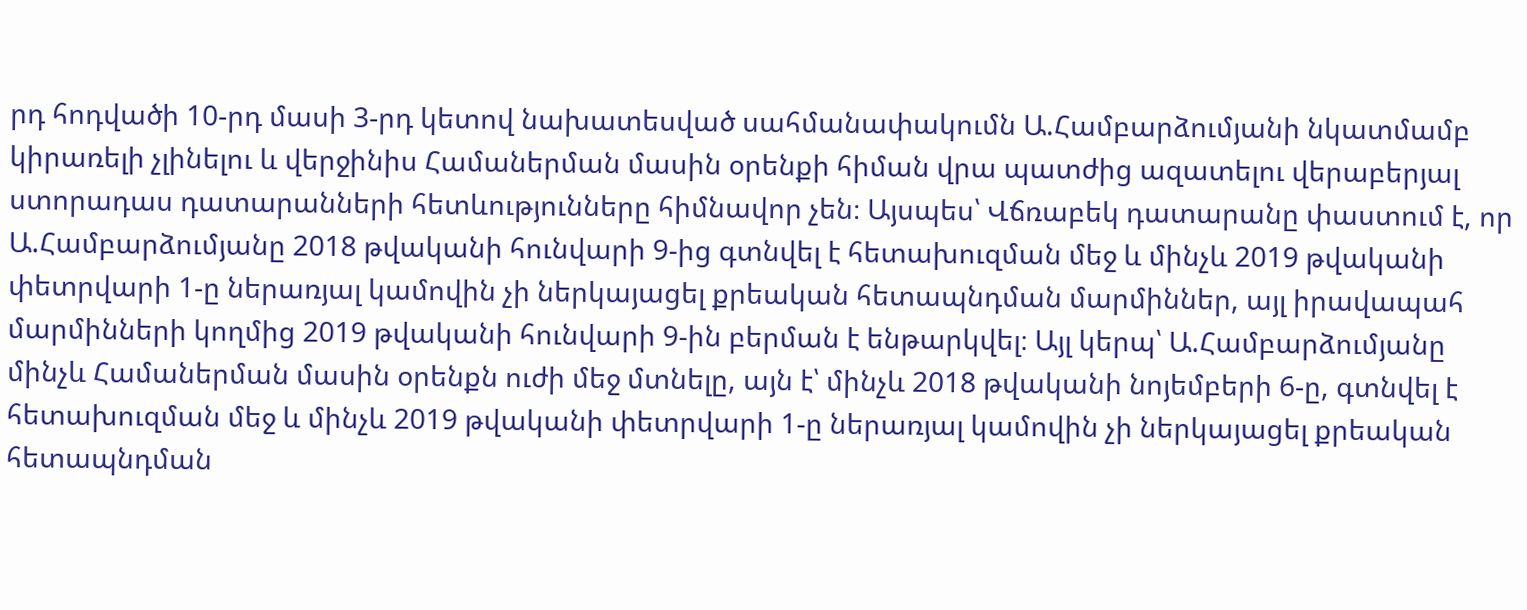րդ հոդվածի 10-րդ մասի 3-րդ կետով նախատեսված սահմանափակումն Ա.Համբարձումյանի նկատմամբ կիրառելի չլինելու և վերջինիս Համաներման մասին օրենքի հիման վրա պատժից ազատելու վերաբերյալ ստորադաս դատարանների հետևությունները հիմնավոր չեն։ Այսպես՝ Վճռաբեկ դատարանը փաստում է, որ Ա.Համբարձումյանը 2018 թվականի հունվարի 9-ից գտնվել է հետախուզման մեջ և մինչև 2019 թվականի փետրվարի 1-ը ներառյալ կամովին չի ներկայացել քրեական հետապնդման մարմիններ, այլ իրավապահ մարմինների կողմից 2019 թվականի հունվարի 9-ին բերման է ենթարկվել։ Այլ կերպ՝ Ա.Համբարձումյանը մինչև Համաներման մասին օրենքն ուժի մեջ մտնելը, այն է՝ մինչև 2018 թվականի նոյեմբերի 6-ը, գտնվել է հետախուզման մեջ և մինչև 2019 թվականի փետրվարի 1-ը ներառյալ կամովին չի ներկայացել քրեական հետապնդման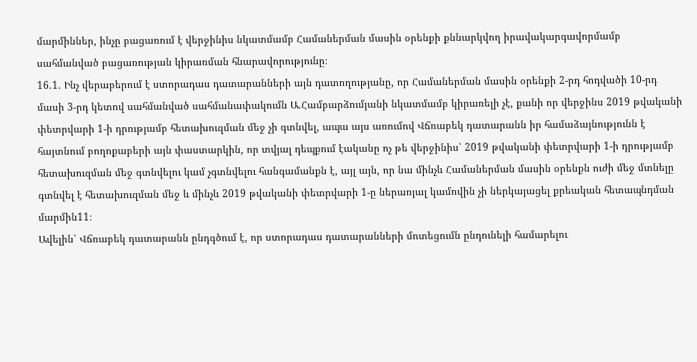մարմիններ, ինչը բացառում է վերջինիս նկատմամբ Համաներման մասին օրենքի քննարկվող իրավակարգավորմամբ սահմանված բացառության կիրառման հնարավորությունը։
16.1. Ինչ վերաբերում է ստորադաս դատարանների այն դատողությանը, որ Համաներման մասին օրենքի 2-րդ հոդվածի 10-րդ մասի 3-րդ կետով սահմանված սահմանափակումն Ա.Համբարձումյանի նկատմամբ կիրառելի չէ, քանի որ վերջինս 2019 թվականի փետրվարի 1-ի դրությամբ հետախուզման մեջ չի գտնվել, ապա այս առումով Վճռաբեկ դատարանն իր համաձայնությունն է հայտնում բողոքաբերի այն փաստարկին, որ տվյալ դեպքում էականը ոչ թե վերջինիս՝ 2019 թվականի փետրվարի 1-ի դրությամբ հետախուզման մեջ գտնվելու կամ չգտնվելու հանգամանքն է, այլ այն, որ նա մինչև Համաներման մասին օրենքն ուժի մեջ մտնելը գտնվել է հետախուզման մեջ և մինչև 2019 թվականի փետրվարի 1-ը ներառյալ կամովին չի ներկայացել քրեական հետապնդման մարմին11։
Ավելին՝ Վճռաբեկ դատարանն ընդգծում է, որ ստորադաս դատարանների մոտեցումն ընդունելի համարելու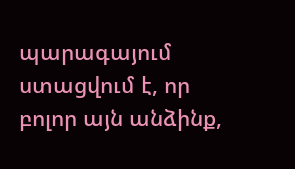պարագայում ստացվում է, որ բոլոր այն անձինք,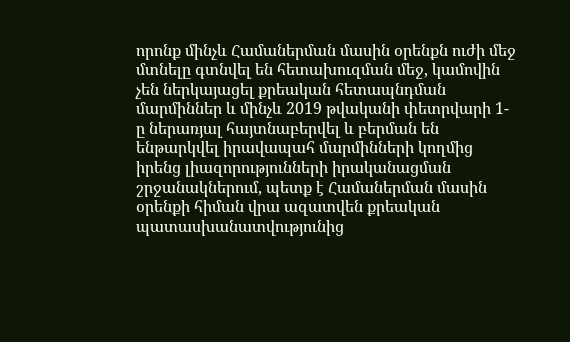որոնք մինչև Համաներման մասին օրենքն ուժի մեջ մտնելը գտնվել են հետախուզման մեջ, կամովին չեն ներկայացել քրեական հետապնդման մարմիններ և մինչև 2019 թվականի փետրվարի 1-ը ներառյալ հայտնաբերվել և բերման են ենթարկվել իրավապահ մարմինների կողմից իրենց լիազորությունների իրականացման շրջանակներում, պետք է Համաներման մասին օրենքի հիման վրա ազատվեն քրեական պատասխանատվությունից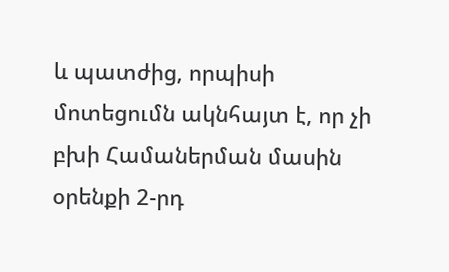և պատժից, որպիսի մոտեցումն ակնհայտ է, որ չի բխի Համաներման մասին օրենքի 2-րդ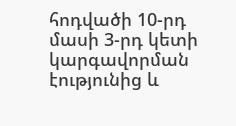հոդվածի 10-րդ մասի 3-րդ կետի կարգավորման էությունից և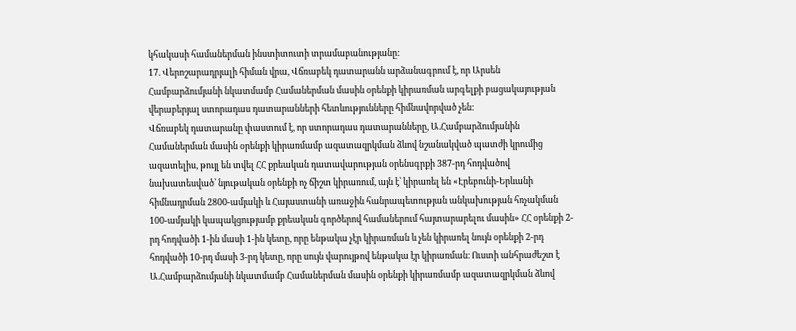կհակասի համաներման ինստիտուտի տրամաբանությանը:
17. Վերոշարադրյալի հիման վրա, Վճռաբեկ դատարանն արձանագրում է, որ Արսեն Համբարձումյանի նկատմամբ Համաներման մասին օրենքի կիրառման արգելքի բացակայության վերաբերյալ ստորադաս դատարանների հետևությունները հիմնավորված չեն:
Վճռաբեկ դատարանը փաստում է, որ ստորադաս դատարանները, Ա.Համբարձումյանին Համաներման մասին օրենքի կիրառմամբ ազատազրկման ձևով նշանակված պատժի կրումից ազատելիս, թույլ են տվել ՀՀ քրեական դատավարության օրենսգրքի 387-րդ հոդվածով նախատեսված՝ նյութական օրենքի ոչ ճիշտ կիրառում, այն է՝ կիրառել են «Էրեբունի-Երևանի հիմնադրման 2800-ամյակի և Հայաստանի առաջին հանրապետության անկախության հռչակման 100-ամյակի կապակցությամբ քրեական գործերով համաներում հայտարարելու մասին» ՀՀ օրենքի 2-րդ հոդվածի 1-ին մասի 1-ին կետը, որը ենթակա չէր կիրառման և չեն կիրառել նույն օրենքի 2-րդ հոդվածի 10-րդ մասի 3-րդ կետը, որը սույն վարույթով ենթակա էր կիրառման։ Ուստի անհրաժեշտ է Ա.Համբարձումյանի նկատմամբ Համաներման մասին օրենքի կիրառմամբ ազատազրկման ձևով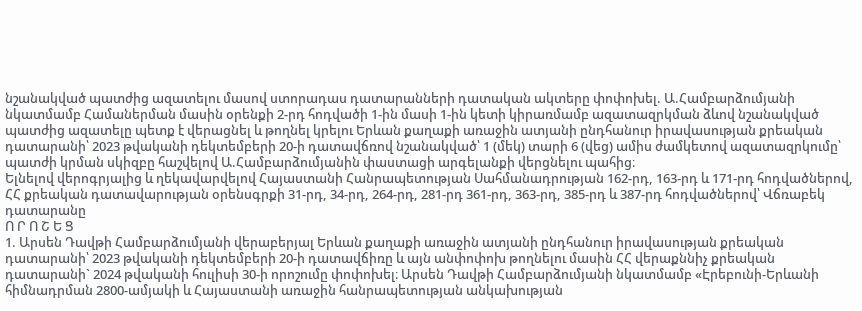նշանակված պատժից ազատելու մասով ստորադաս դատարանների դատական ակտերը փոփոխել. Ա.Համբարձումյանի նկատմամբ Համաներման մասին օրենքի 2-րդ հոդվածի 1-ին մասի 1-ին կետի կիրառմամբ ազատազրկման ձևով նշանակված պատժից ազատելը պետք է վերացնել և թողնել կրելու Երևան քաղաքի առաջին ատյանի ընդհանուր իրավասության քրեական դատարանի՝ 2023 թվականի դեկտեմբերի 20-ի դատավճռով նշանակված՝ 1 (մեկ) տարի 6 (վեց) ամիս ժամկետով ազատազրկումը՝ պատժի կրման սկիզբը հաշվելով Ա.Համբարձումյանին փաստացի արգելանքի վերցնելու պահից։
Ելնելով վերոգրյալից և ղեկավարվելով Հայաստանի Հանրապետության Սահմանադրության 162-րդ, 163-րդ և 171-րդ հոդվածներով, ՀՀ քրեական դատավարության օրենսգրքի 31-րդ, 34-րդ, 264-րդ, 281-րդ 361-րդ, 363-րդ, 385-րդ և 387-րդ հոդվածներով՝ Վճռաբեկ դատարանը
Ո Ր Ո Շ Ե Ց
1. Արսեն Դավթի Համբարձումյանի վերաբերյալ Երևան քաղաքի առաջին ատյանի ընդհանուր իրավասության քրեական դատարանի՝ 2023 թվականի դեկտեմբերի 20-ի դատավճիռը և այն անփոփոխ թողնելու մասին ՀՀ վերաքննիչ քրեական դատարանի` 2024 թվականի հուլիսի 30-ի որոշումը փոփոխել։ Արսեն Դավթի Համբարձումյանի նկատմամբ «Էրեբունի-Երևանի հիմնադրման 2800-ամյակի և Հայաստանի առաջին հանրապետության անկախության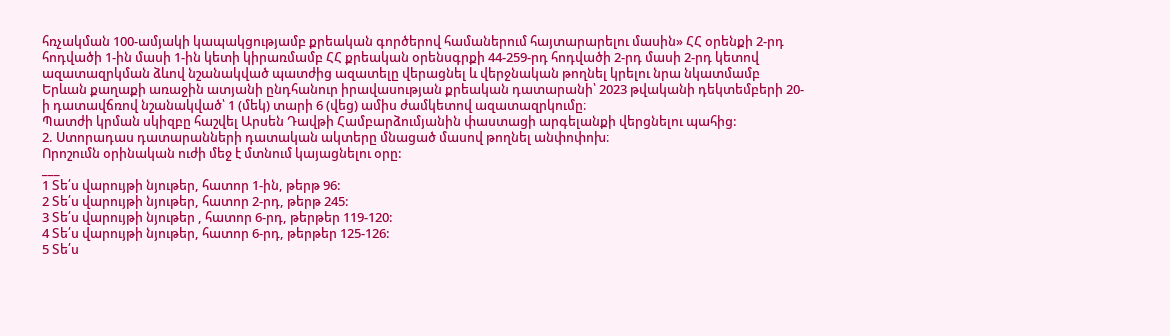հռչակման 100-ամյակի կապակցությամբ քրեական գործերով համաներում հայտարարելու մասին» ՀՀ օրենքի 2-րդ հոդվածի 1-ին մասի 1-ին կետի կիրառմամբ ՀՀ քրեական օրենսգրքի 44-259-րդ հոդվածի 2-րդ մասի 2-րդ կետով ազատազրկման ձևով նշանակված պատժից ազատելը վերացնել և վերջնական թողնել կրելու նրա նկատմամբ Երևան քաղաքի առաջին ատյանի ընդհանուր իրավասության քրեական դատարանի՝ 2023 թվականի դեկտեմբերի 20-ի դատավճռով նշանակված՝ 1 (մեկ) տարի 6 (վեց) ամիս ժամկետով ազատազրկումը։
Պատժի կրման սկիզբը հաշվել Արսեն Դավթի Համբարձումյանին փաստացի արգելանքի վերցնելու պահից:
2. Ստորադաս դատարանների դատական ակտերը մնացած մասով թողնել անփոփոխ։
Որոշումն օրինական ուժի մեջ է մտնում կայացնելու օրը:
___
1 Տե՛ս վարույթի նյութեր, հատոր 1-ին, թերթ 96:
2 Տե՛ս վարույթի նյութեր, հատոր 2-րդ, թերթ 245:
3 Տե՛ս վարույթի նյութեր , հատոր 6-րդ, թերթեր 119-120:
4 Տե՛ս վարույթի նյութեր, հատոր 6-րդ, թերթեր 125-126:
5 Տե՛ս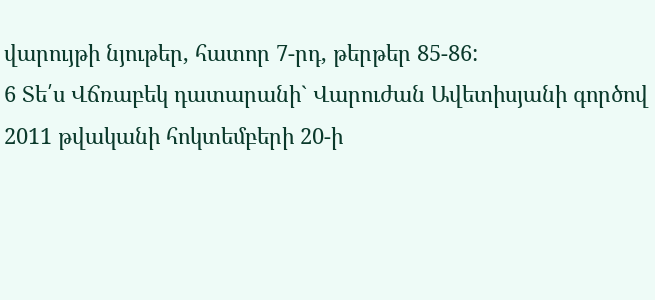վարույթի նյութեր, հատոր 7-րդ, թերթեր 85-86:
6 Տե՛ս Վճռաբեկ դատարանի` Վարուժան Ավետիսյանի գործով 2011 թվականի հոկտեմբերի 20-ի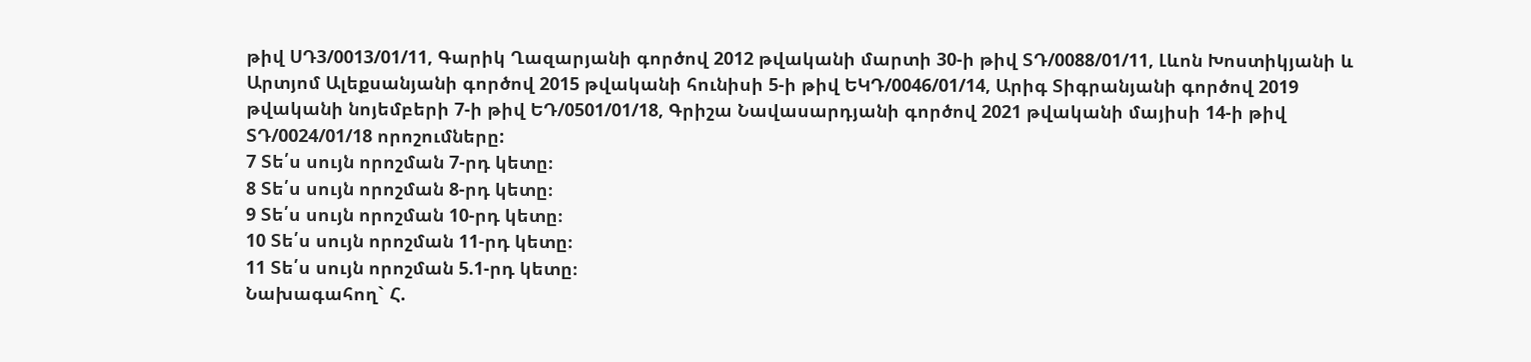թիվ ՍԴ3/0013/01/11, Գարիկ Ղազարյանի գործով 2012 թվականի մարտի 30-ի թիվ ՏԴ/0088/01/11, Լևոն Խոստիկյանի և Արտյոմ Ալեքսանյանի գործով 2015 թվականի հունիսի 5-ի թիվ ԵԿԴ/0046/01/14, Արիգ Տիգրանյանի գործով 2019 թվականի նոյեմբերի 7-ի թիվ ԵԴ/0501/01/18, Գրիշա Նավասարդյանի գործով 2021 թվականի մայիսի 14-ի թիվ ՏԴ/0024/01/18 որոշումները:
7 Տե՛ս սույն որոշման 7-րդ կետը։
8 Տե՛ս սույն որոշման 8-րդ կետը։
9 Տե՛ս սույն որոշման 10-րդ կետը։
10 Տե՛ս սույն որոշման 11-րդ կետը։
11 Տե՛ս սույն որոշման 5.1-րդ կետը։
Նախագահող` Հ.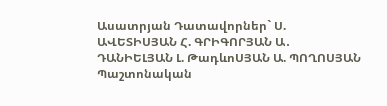Ասատրյան Դատավորներ` Ս. ԱՎԵՏԻՍՅԱՆ Հ. ԳՐԻԳՈՐՅԱՆ Ա․ ԴԱՆԻԵԼՅԱՆ Լ. ԹադևոՍՅԱՆ Ա. ՊՈՂՈՍՅԱՆ
Պաշտոնական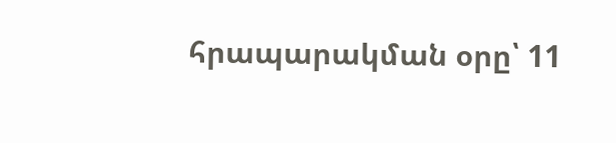հրապարակման օրը՝ 11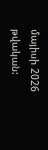մայիսի 2026 թվական: